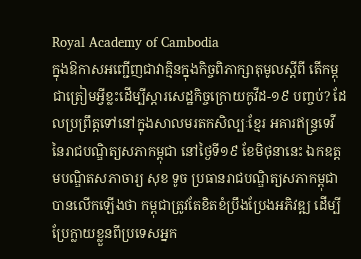Royal Academy of Cambodia
ក្នុងឱកាសអញ្ជើញជាវាគ្មិនក្នុងកិច្ចពិភាក្សាតុមូលស្តីពី តើកម្ពុជាត្រៀមអ្វីខ្លះដើម្បីស្តារសេដ្ឋកិច្ចក្រោយកូវីដ-១៩ បញ្ចប់? ដែលប្រព្រឹត្តទៅនៅក្នុងសាលមរតកសិល្បៈខ្មែរ អគារឥន្ទ្រទេវី នៃរាជបណ្ឌិត្យសភាកម្ពុជា នៅថ្ងៃទី១៩ ខែមិថុនានេះ ឯកឧត្តមបណ្ឌិតសភាចារ្យ សុខ ទូច ប្រធានរាជបណ្ឌិត្យសភាកម្ពុជាបានលើកឡើងថា កម្ពុជាត្រូវតែខិតខំប្រឹងប្រែងអភិវឌ្ឍ ដើម្បីប្រែក្លាយខ្លួនពីប្រទេសអ្នក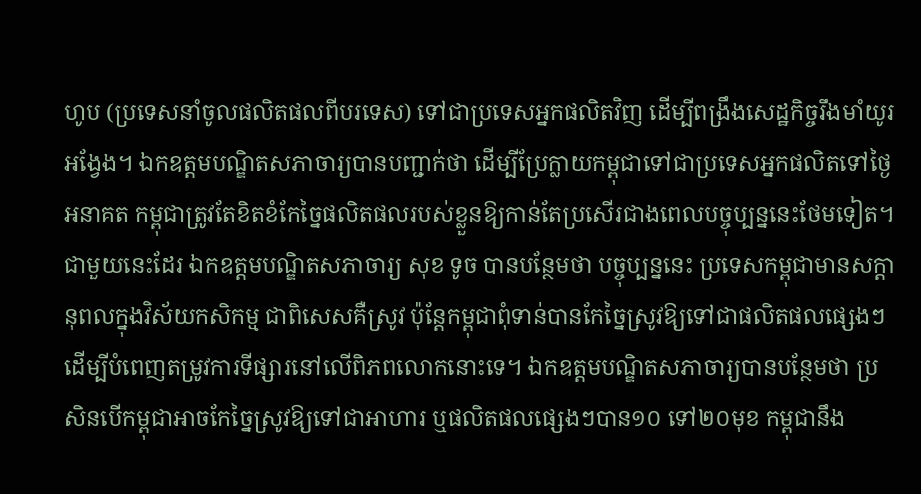ហូប (ប្រទេសនាំចូលផលិតផលពីបរទេស) ទៅជាប្រទេសអ្នកផលិតវិញ ដើម្បីពង្រឹងសេដ្ឋកិច្ចរឹងមាំយូរអង្វែង។ ឯកឧត្តមបណ្ឌិតសភាចារ្យបានបញ្ជាក់ថា ដើម្បីប្រែក្លាយកម្ពុជាទៅជាប្រទេសអ្នកផលិតទៅថ្ងៃអនាគត កម្ពុជាត្រូវតែខិតខំកែច្នៃផលិតផលរបស់ខ្លួនឱ្យកាន់តែប្រសើរជាងពេលបច្ចុប្បន្ននេះថែមទៀត។
ជាមួយនេះដែរ ឯកឧត្តមបណ្ឌិតសភាចារ្យ សុខ ទូច បានបន្ថែមថា បច្ចុប្បន្ននេះ ប្រទេសកម្ពុជាមានសក្តានុពលក្នុងវិស័យកសិកម្ម ជាពិសេសគឺស្រូវ ប៉ុន្តែកម្ពុជាពុំទាន់បានកែច្នៃស្រូវឱ្យទៅជាផលិតផលផ្សេងៗ ដើម្បីបំពេញតម្រូវការទីផ្សារនៅលើពិភពលោកនោះទេ។ ឯកឧត្តមបណ្ឌិតសភាចារ្យបានបន្ថែមថា ប្រសិនបើកម្ពុជាអាចកែច្នៃស្រូវឱ្យទៅជាអាហារ ឬផលិតផលផ្សេងៗបាន១០ ទៅ២០មុខ កម្ពុជានឹង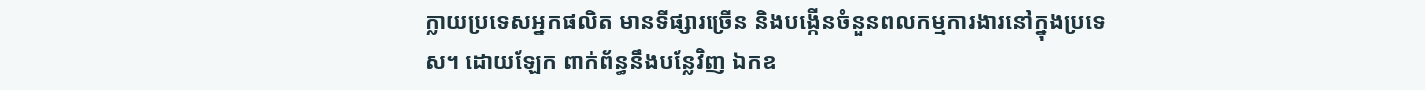ក្លាយប្រទេសអ្នកផលិត មានទីផ្សារច្រើន និងបង្កើនចំនួនពលកម្មការងារនៅក្នុងប្រទេស។ ដោយឡែក ពាក់ព័ន្ធនឹងបន្លែវិញ ឯកឧ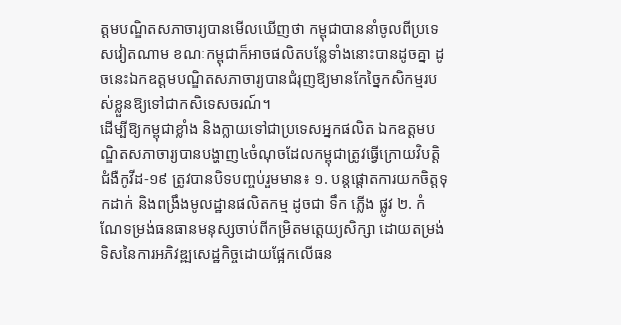ត្តមបណ្ឌិតសភាចារ្យបានមើលឃើញថា កម្ពុជាបាននាំចូលពីប្រទេសវៀតណាម ខណៈកម្ពុជាក៏អាចផលិតបន្លែទាំងនោះបានដូចគ្នា ដូចនេះឯកឧត្តមបណ្ឌិតសភាចារ្យបានជំរុញឱ្យមានកែច្នៃកសិកម្មរបស់ខ្លួនឱ្យទៅជាកសិទេសចរណ៍។
ដើម្បីឱ្យកម្ពុជាខ្លាំង និងក្លាយទៅជាប្រទេសអ្នកផលិត ឯកឧត្តមបណ្ឌិតសភាចារ្យបានបង្ហាញ៤ចំណុចដែលកម្ពុជាត្រូវធ្វើក្រោយវិបត្តិជំងឺកូវីដ-១៩ ត្រូវបានបិទបញ្ចប់រួមមាន៖ ១. បន្តផ្តោតការយកចិត្តទុកដាក់ និងពង្រឹងមូលដ្ឋានផលិតកម្ម ដូចជា ទឹក ភ្លើង ផ្លូវ ២. កំណែទម្រង់ធនធានមនុស្សចាប់ពីកម្រិតមតេ្តយ្យសិក្សា ដោយតម្រង់ទិសនៃការអភិវឌ្ឍសេដ្ឋកិច្ចដោយផ្អែកលើធន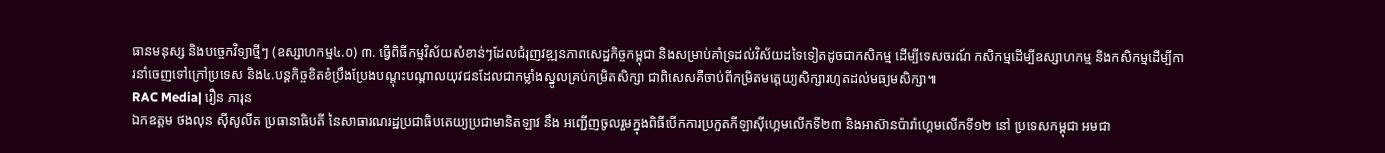ធានមនុស្ស និងបច្ចេកវិទ្យាថ្មីៗ (ឧស្សាហកម្ម៤.០) ៣. ធ្វើពិធីកម្មវិស័យសំខាន់ៗដែលជំរុញវឌ្ឍនភាពសេដ្ឋកិច្ចកម្ពុជា និងសម្រាប់គាំទ្រដល់វិស័យដទៃទៀតដូចជាកសិកម្ម ដើម្បីទេសចរណ៍ កសិកម្មដើម្បីឧស្សាហកម្ម និងកសិកម្មដើម្បីការនាំចេញទៅក្រៅប្រទេស និង៤.បន្តកិច្ចខិតខំប្រឹងប្រែងបណ្តុះបណ្តាលយុវជនដែលជាកម្លាំងស្នូលគ្រប់កម្រិតសិក្សា ជាពិសេសគឺចាប់ពីកម្រិតមតេ្តយ្យសិក្សារហូតដល់មធ្យមសិក្សា៕
RAC Media| រឿន ភារុន
ឯកឧត្តម ថងលុន ស៊ីសូលីត ប្រធានាធិបតី នៃសាធារណរដ្ឋប្រជាធិបតេយ្យប្រជាមានិតឡាវ នឹង អញ្ជើញចូលរួមក្នុងពិធីបើកការប្រកួតកីឡាស៊ីហ្គេមលើកទី២៣ និងអាស៊ានប៉ារ៉ាហ្គេមលើកទី១២ នៅ ប្រទេសកម្ពុជា អមជា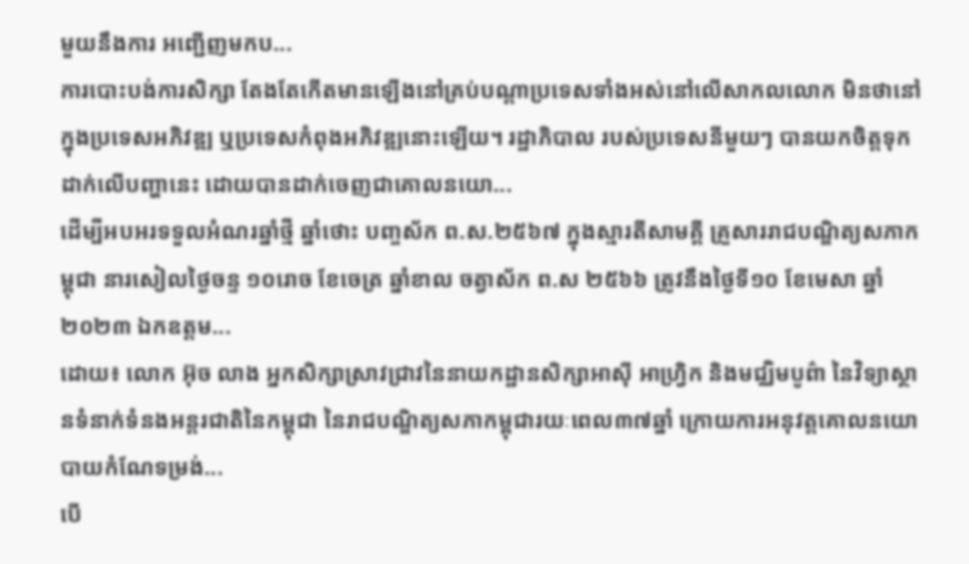មួយនឹងការ អញ្ជើញមកប...
ការបោះបង់ការសិក្សា តែងតែកើតមានឡើងនៅគ្រប់បណ្តាប្រទេសទាំងអស់នៅលើសាកលលោក មិនថានៅក្នុងប្រទេសអភិវឌ្ឍ ឬប្រទេសកំពុងអភិវឌ្ឍនោះឡើយ។ រដ្ឋាភិបាល របស់ប្រទេសនីមួយៗ បានយកចិត្តទុកដាក់លើបញ្ហានេះ ដោយបានដាក់ចេញជាគោលនយោ...
ដើម្បីអបអរទទួលអំណរឆ្នាំថ្មី ឆ្នាំថោះ បញ្ចស័ក ព.ស.២៥៦៧ ក្នុងស្មារតីសាមគ្គី គ្រួសាររាជបណ្ឌិត្យសភាកម្ពុជា នារសៀលថ្ងៃចន្ទ ១០រោច ខែចេត្រ ឆ្នាំខាល ចត្វាស័ក ព.ស ២៥៦៦ ត្រូវនឹងថ្ងៃទី១០ ខែមេសា ឆ្នាំ២០២៣ ឯកឧត្តម...
ដោយ៖ លោក អ៊ុច លាង អ្នកសិក្សាស្រាវជ្រាវនៃនាយកដ្ឋានសិក្សាអាស៊ី អាហ្វ្រិក និងមជ្ឈិមបូព៌ា នៃវិទ្យាស្ថានទំនាក់ទំនងអន្តរជាតិនៃកម្ពុជា នៃរាជបណ្ឌិត្យសភាកម្ពុជារយៈពេល៣៧ឆ្នាំ ក្រោយការអនុវត្តគោលនយោបាយកំណែទម្រង់...
បើ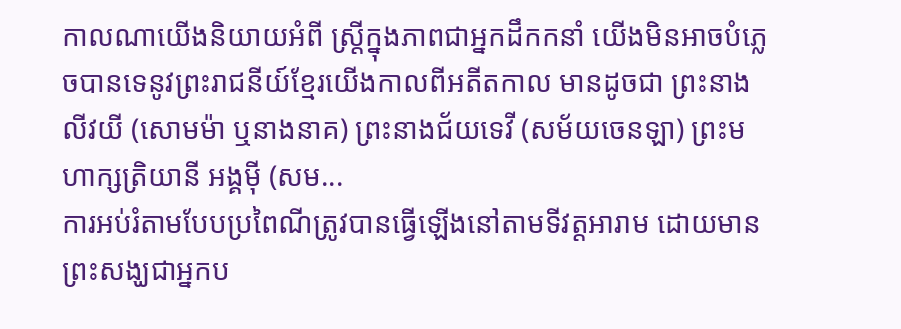កាលណាយើងនិយាយអំពី ស្រ្តីក្នុងភាពជាអ្នកដឹកកនាំ យើងមិនអាចបំភ្លេចបានទេនូវព្រះរាជនីយ៍ខ្មែរយើងកាលពីអតីតកាល មានដូចជា ព្រះនាងលីវយី (សោមម៉ា ឬនាងនាគ) ព្រះនាងជ័យទេវី (សម័យចេនឡា) ព្រះមហាក្សត្រិយានី អង្គម៉ី (សម...
ការអប់រំតាមបែបប្រពៃណីត្រូវបានធ្វើឡើងនៅតាមទីវត្តអារាម ដោយមានព្រះសង្ឃជាអ្នកប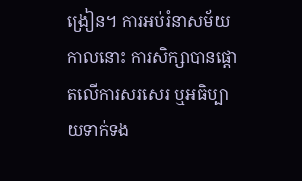ង្រៀន។ ការអប់រំនាសម័យកាលនោះ ការសិក្សាបានផ្តោតលើការសរសេរ ឬអធិប្បាយទាក់ទង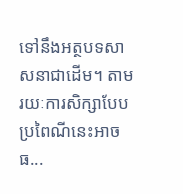ទៅនឹងអត្ថបទសាសនាជាដើម។ តាមរយៈការសិក្សាបែបប្រពៃណីនេះអាចធ...